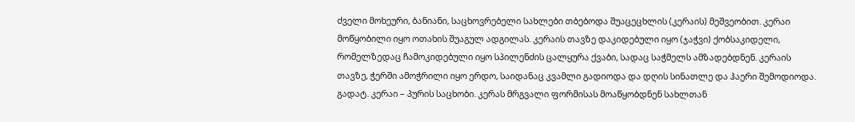ძველი მოხეური, ბანიანი, საცხოვრებელი სახლები თბებოდა შუაცეცხლის (კერაის) მეშვეობით. კერაი მოწყობილი იყო ოთახის შუაგულ ადგილას. კერაის თავზე დაკიდებული იყო (ჯაჭვი) ქობსაკიდელი, რომელზედაც ჩამოკიდებული იყო სპილენძის ცალყურა ქვაბი, სადაც საჭმელს ამზადებდნენ. კერაის თავზე, ჭერში ამოჭრილი იყო ერდო, საიდანაც კვამლი გადიოდა და დღის სინათლე და ჰაერი შემოდიოდა. გადატ. კერაი – პურის საცხობი. კერას მრგვალი ფორმისას მოაწყობდნენ სახლთან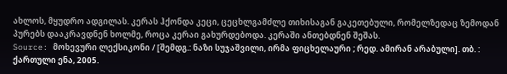ახლოს, მყუდრო ადგილას. კერას ჰქონდა კეცი, ცეცხლგამძლე თიხისაგან გაკეთებული, რომელზედაც ზემოდან პურებს დააკრავდნენ ხოლმე, როცა კერაი გახურდებოდა. კერაში ანთებდნენ შეშას.
Source: მოხევური ლექსიკონი / [შემდგ.: ნაზი სუჯაშვილი, ირმა ფიცხელაური ; რედ. ამირან არაბული]. თბ. : ქართული ენა, 2005.